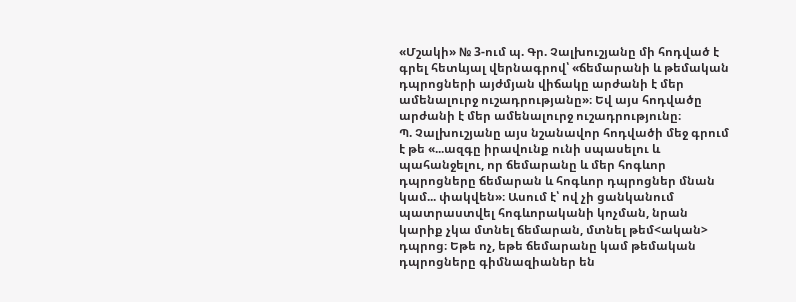«Մշակի» № 3-ում պ. Գր. Չալխուշյանը մի հոդված է գրել հետևյալ վերնագրով՝ «ճեմարանի և թեմական դպրոցների այժմյան վիճակը արժանի է մեր ամենալուրջ ուշադրությանը»։ Եվ այս հոդվածը արժանի է մեր ամենալուրջ ուշադրությունը։
Պ. Չալխուշյանը այս նշանավոր հոդվածի մեջ գրում է թե «...ազգը իրավունք ունի սպասելու և պահանջելու, որ ճեմարանը և մեր հոգևոր դպրոցները ճեմարան և հոգևոր դպրոցներ մնան կամ... փակվեն»։ Ասում է՝ ով չի ցանկանում պատրաստվել հոգևորականի կոչման, նրան կարիք չկա մտնել ճեմարան, մտնել թեմ<ական> դպրոց։ Եթե ոչ, եթե ճեմարանը կամ թեմական դպրոցները գիմնազիաներ են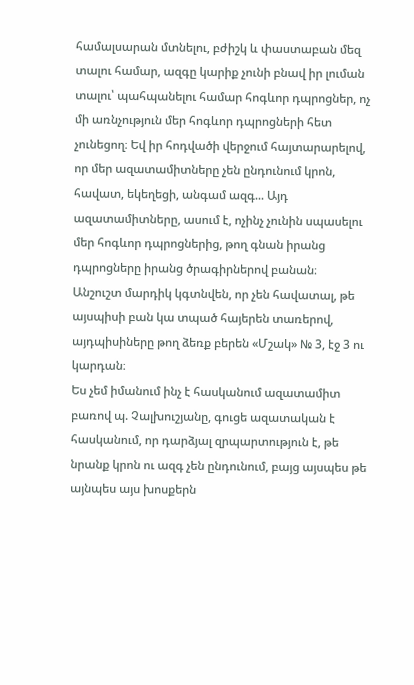համալսարան մտնելու, բժիշկ և փաստաբան մեզ տալու համար, ազգը կարիք չունի բնավ իր լուման տալու՝ պահպանելու համար հոգևոր դպրոցներ, ոչ մի առնչություն մեր հոգևոր դպրոցների հետ չունեցող։ Եվ իր հոդվածի վերջում հայտարարելով, որ մեր ազատամիտները չեն ընդունում կրոն, հավատ, եկեղեցի, անգամ ազգ... Այդ ազատամիտները, ասում է, ոչինչ չունին սպասելու մեր հոգևոր դպրոցներից, թող գնան իրանց դպրոցները իրանց ծրագիրներով բանան։
Անշուշտ մարդիկ կգտնվեն, որ չեն հավատալ, թե այսպիսի բան կա տպած հայերեն տառերով, այդպիսիները թող ձեռք բերեն «Մշակ» № 3, էջ 3 ու կարդան։
Ես չեմ իմանում ինչ է հասկանում ազատամիտ բառով պ. Չալխուշյանը, գուցե ազատական է հասկանում, որ դարձյալ զրպարտություն է, թե նրանք կրոն ու ազգ չեն ընդունում, բայց այսպես թե այնպես այս խոսքերն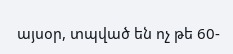այսօր, տպված են ոչ թե 60-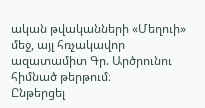ական թվականների «Մեղուի» մեջ, այլ հռչակավոր ազատամիտ Գր. Արծրունու հիմնած թերթում։
Ընթերցել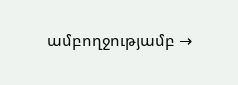ամբողջությամբ →